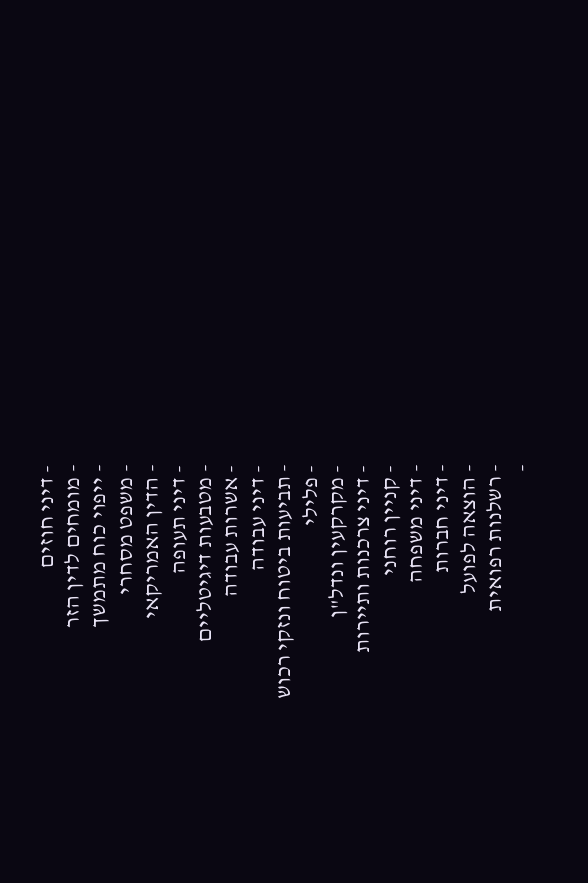- דיני חוזים
- מומחים לדין הזר
- ייפוי כוח מתמשך
- משפט מסחרי
- הדין האמריקאי
- דיני תעופה
- מטבעות דיגיטליים
- אשרות עבודה
- דיני עבודה
- תביעות ביטוח ונזקי רכוש
- פלילי
- מקרקעין ונדל"ן
- דיני צרכנות ותיירות
- קניין רוחני
- דיני משפחה
- דיני חברות
- הוצאה לפועל
- רשלנות רפואית
-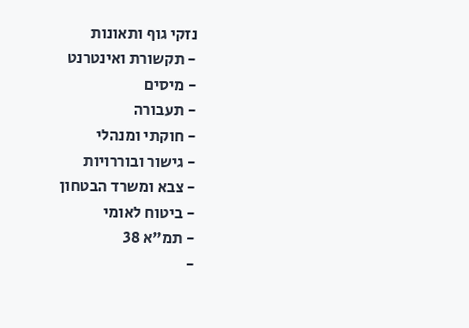נזקי גוף ותאונות
- תקשורת ואינטרנט
- מיסים
- תעבורה
- חוקתי ומנהלי
- גישור ובוררויות
- צבא ומשרד הבטחון
- ביטוח לאומי
- תמ"א 38
-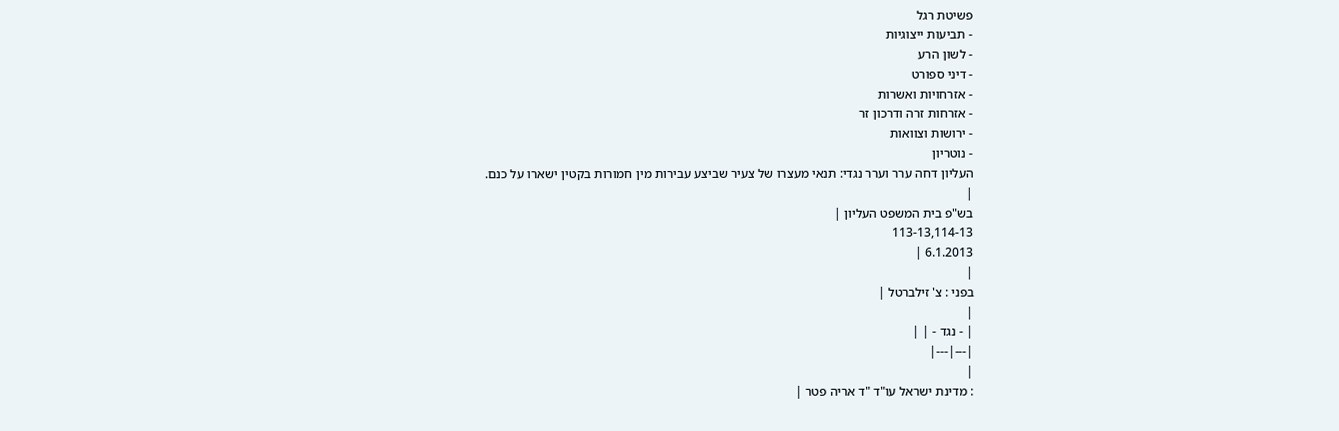פשיטת רגל
- תביעות ייצוגיות
- לשון הרע
- דיני ספורט
- אזרחויות ואשרות
- אזרחות זרה ודרכון זר
- ירושות וצוואות
- נוטריון
העליון דחה ערר וערר נגדי: תנאי מעצרו של צעיר שביצע עבירות מין חמורות בקטין ישארו על כנם.
|
בש"פ בית המשפט העליון |
113-13,114-13
6.1.2013 |
|
בפני : צ' זילברטל |
|
| - נגד - | |
|---|---|
|
: מדינת ישראל עו"ד "ד אריה פטר |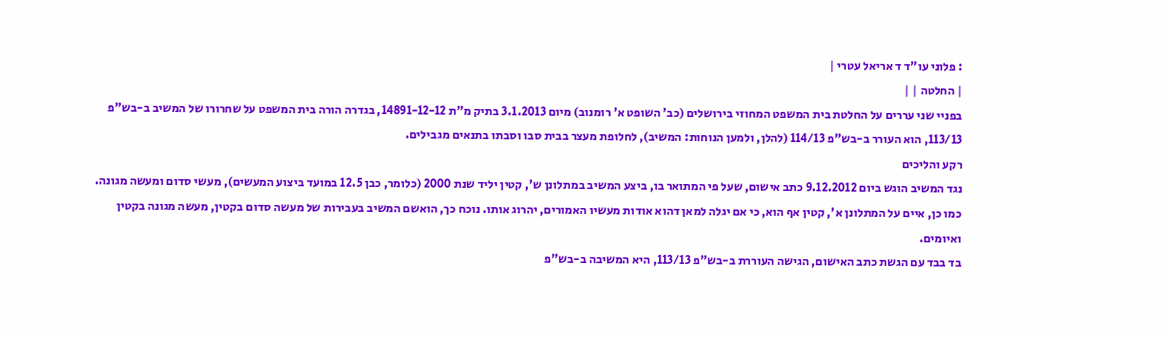: פלוני עו"ד ד אריאל עטרי |
| החלטה | |
בפניי שני עררים על החלטת בית המשפט המחוזי בירושלים (כב' השופט א' רומנוב) מיום 3.1.2013 בתיק מ"ת 14891-12-12, בגדרה הורה בית המשפט על שחרורו של המשיב ב-בש"פ 113/13, הוא העורר ב-בש"פ 114/13 (להלן, ולמען הנוחות: המשיב), לחלופת מעצר בבית סבו וסבתו בתנאים מגבילים.
רקע והליכים
נגד המשיב הוגש ביום 9.12.2012 כתב אישום, שעל פי המתואר בו, ביצע המשיב במתלונן ש', קטין יליד שנת 2000 (כלומר, כבן 12.5 במועד ביצוע המעשים), מעשי סדום ומעשה מגונה. כמו כן, איים על המתלונן א', קטין אף הוא, כי אם יגלה למאן דהוא אודות מעשיו האמורים, יהרוג אותו. נוכח כך, הואשם המשיב בעבירות של מעשה סדום בקטין, מעשה מגונה בקטין ואיומים.
בד בבד עם הגשת כתב האישום, הגישה העוררת ב-בש"פ 113/13, היא המשיבה ב-בש"פ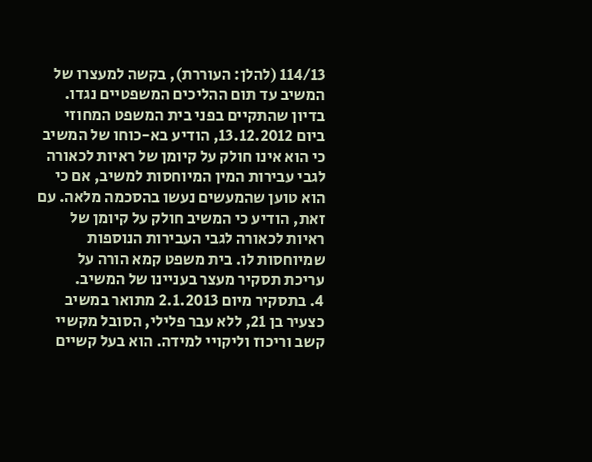114/13 (להלן: העוררת), בקשה למעצרו של המשיב עד תום ההליכים המשפטיים נגדו. בדיון שהתקיים בפני בית המשפט המחוזי ביום 13.12.2012, הודיע בא-כוחו של המשיב כי הוא אינו חולק על קיומן של ראיות לכאורה לגבי עבירות המין המיוחסות למשיב, אם כי הוא טוען שהמעשים נעשו בהסכמה מלאה. עם זאת, הודיע כי המשיב חולק על קיומן של ראיות לכאורה לגבי העבירות הנוספות שמיוחסות לו. בית משפט קמא הורה על עריכת תסקיר מעצר בעניינו של המשיב.
4. בתסקיר מיום 2.1.2013 מתואר במשיב כצעיר בן 21, ללא עבר פלילי, הסובל מקשיי קשב וריכוז וליקויי למידה. הוא בעל קשיים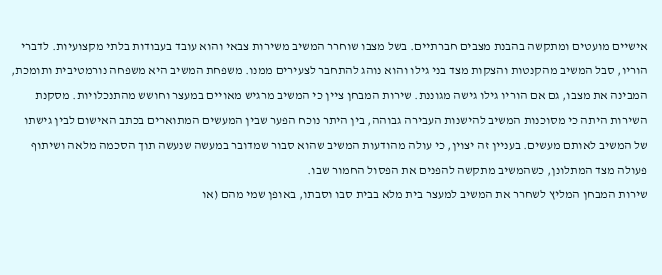אישיים מועטים ומתקשה בהבנת מצבים חברתיים. בשל מצבו שוחרר המשיב משירות צבאי והוא עובד בעבודות בלתי מקצועיות. לדברי הוריו, סבל המשיב מהקנטות והצקות מצד בני גילו והוא נוהג להתחבר לצעירים ממנו. משפחת המשיב היא משפחה נורמטיבית ותומכת, המבינה את מצבו, גם אם הוריו גילו גישה מגוננת. שירות המבחן ציין כי המשיב מרגיש מאויים במעצר וחושש מהתנכלויות. מסקנת השירות היתה כי מסוכנות המשיב להישנות העבירה גבוהה, בין היתר נוכח הפער שבין המעשים המתוארים בכתב האישום לבין גישתו של המשיב לאותם מעשים. בעניין זה יצוין, כי עולה מהודעות המשיב שהוא סבור שמדובר במעשה שנעשה תוך הסכמה מלאה ושיתוף פעולה מצד המתלונן, כשהמשיב מתקשה להפנים את הפסול החמור שבו.
שירות המבחן המליץ לשחרר את המשיב למעצר בית מלא בבית סבו וסבתו, באופן שמי מהם (או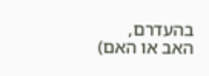בהעדרם, האב או האם)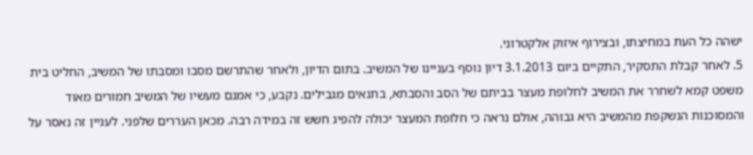ישהה כל העת במחיצתו, ובצירוף איזוק אלקטרוני.
5. לאחר קבלת התסקיר, התקיים ביום 3.1.2013 דיון נוסף בעניינו של המשיב. בתום הדיון, ולאחר שהתרשם מסבו ומסבתו של המשיב, החליט בית משפט קמא לשחרר את המשיב לחלופת מעצר בביתם של הסב והסבתא, בתנאים מגבילים. נקבע, כי אמנם מעשיו של המשיב חמורים מאוד והמסוכנות הנשקפת מהמשיב היא גבוהה, אולם נראה כי חלופת המעצר יכולה להפיג חשש זה במידה רבה. מכאן העררים שלפני. לעניין זה נאסר על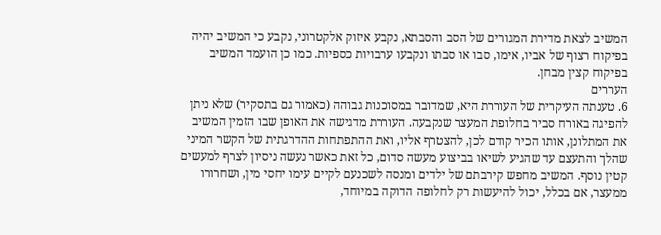המשיב לצאת מדירת המגורים של הסב והסבתא, נקבע איזוק אלקטרוני, נקבע כי המשיב יהיה בפיקוח רצוף של אביו, אימו, סבו או סבתו ונקבעו ערבויות כספיות. כמו כן הועמד המשיב בפיקוח קצין מבחן.
העררים
6. טענתה העיקרית של העוררת היא, שמדובר במסוכנות גבוהה (כאמור גם בתסקיר) שלא ניתן להפיגה באורח סביר בחלופת המעצר שנקבעה. העוררת מדגישה את האופן שבו הזמין המשיב את המתלונן, אותו הכיר קודם לכן, להצטרף אליו, ואת ההתפתחות ההדרגתית של הקשר המיני שהלך והתעצם עד שהגיע לשיאו בביצוע מעשה סדום, כל זאת כאשר נעשה ניסיון לצרף למעשים קטין נוסף. המשיב מחפש קירבתם של ילדים ומנסה לשכנעם לקיים עימו יחסי מין, ושחרורו ממעצר, אם בכלל, יכול להיעשות רק לחלופה הדוקה במיוחד,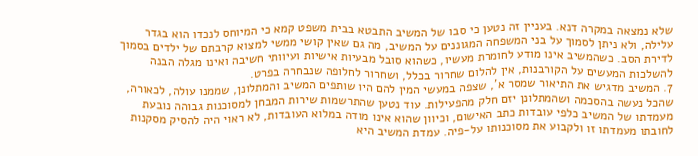שלא נמצאה במקרה דנא. בעניין זה נטען כי סבו של המשיב התבטא בבית משפט קמא כי המיוחס לנכדו הוא בגדר עלילה, ולא ניתן לסמוך על בני המשפחה המגוננים על המשיב, מה גם שאין קושי ממשי למצוא קרבתם של ילדים בסמוך לדירת הסב. כשהמשיב אינו מודע לחומרת מעשיו, כשהוא סובל מבעיות אישיות ועיוותי חשיבה ואינו מגלה הבנה להשלכות המעשים על הקורבנות, אין להלום שחרור בכלל, ושחרור לחלופה שנבחרה בפרט.
7. המשיב מדגיש את התיאור שמסר א', שצפה במעשי המין להם היו שותפים המשיב והמתלונן, שממנו עולה, לכאורה, שהכל נעשה בהסכמה ושהמתלונן יזם חלק מהפעילות. עוד נטען שהתרשמות שירות המבחן למסוכנות גבוהה נובעת מעמדתו של המשיב כלפי עובדות כתב האישום, וכיוון שהוא אינו מודה במלוא העובדות, לא ראוי היה להסיק מסקנות לחובתו מעמדתו זו ולקבוע את מסוכנותו על-פיה. עמדת המשיב היא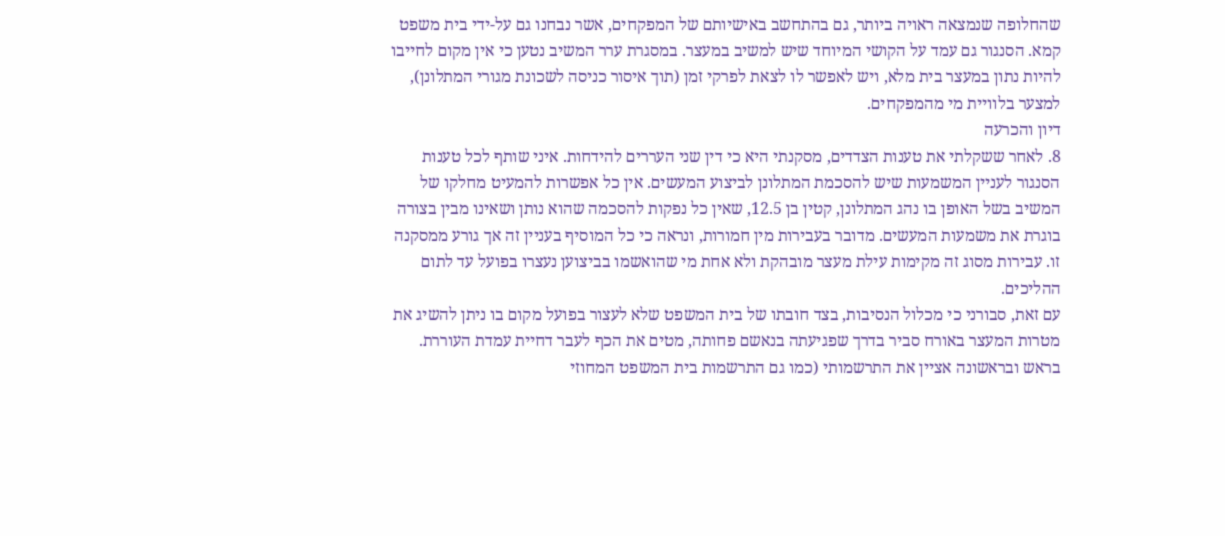שהחלופה שנמצאה ראויה ביותר, גם בהתחשב באישיותם של המפקחים, אשר נבחנו גם על-ידי בית משפט קמא. הסנגור גם עמד על הקושי המיוחד שיש למשיב במעצר. במסגרת ערר המשיב נטען כי אין מקום לחייבו להיות נתון במעצר בית מלא, ויש לאפשר לו לצאת לפרקי זמן (תוך איסור כניסה לשכונת מגורי המתלונן), למצער בלוויית מי מהמפקחים.
דיון והכרעה
8. לאחר ששקלתי את טענות הצדדים, מסקנתי היא כי דין שני העררים להידחות. איני שותף לכל טענות הסנגור לעניין המשמעות שיש להסכמת המתלונן לביצוע המעשים. אין כל אפשרות להמעיט מחלקו של המשיב בשל האופן בו נהג המתלונן, קטין בן 12.5, שאין כל נפקות להסכמה שהוא נותן ושאינו מבין בצורה בוגרת את משמעות המעשים. מדובר בעבירות מין חמורות, ונראה כי כל המוסיף בעניין זה אך גורע ממסקנה זו. עבירות מסוג זה מקימות עילת מעצר מובהקת ולא אחת מי שהואשמו בביצוען נעצרו בפועל עד לתום ההליכים.
עם זאת, סבורני כי מכלול הנסיבות, בצד חובתו של בית המשפט שלא לעצור בפועל מקום בו ניתן להשיג את מטרות המעצר באורח סביר בדרך שפגיעתה בנאשם פחותה, מטים את הכף לעבר דחיית עמדת העוררת.
בראש ובראשונה אציין את התרשמותי (כמו גם התרשמות בית המשפט המחוזי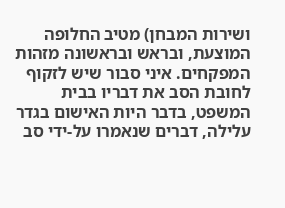ושירות המבחן) מטיב החלופה המוצעת, ובראש ובראשונה מזהות המפקחים. איני סבור שיש לזקוף לחובת הסב את דבריו בבית המשפט, בדבר היות האישום בגדר עלילה, דברים שנאמרו על-ידי סב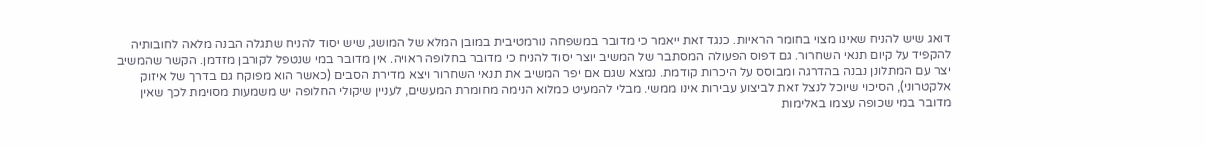דואג שיש להניח שאינו מצוי בחומר הראיות. כנגד זאת ייאמר כי מדובר במשפחה נורמטיבית במובן המלא של המושג, שיש יסוד להניח שתגלה הבנה מלאה לחובותיה להקפיד על קיום תנאי השחרור. גם דפוס הפעולה המסתבר של המשיב יוצר יסוד להניח כי מדובר בחלופה ראויה. אין מדובר במי שנטפל לקורבן מזדמן. הקשר שהמשיב יצר עם המתלונן נבנה בהדרגה ומבוסס על היכרות קודמת. נמצא שגם אם יפר המשיב את תנאי השחרור ויצא מדירת הסבים (כאשר הוא מפוקח גם בדרך של איזוק אלקטרוני), הסיכוי שיוכל לנצל זאת לביצוע עבירות אינו ממשי. מבלי להמעיט כמלוא הנימה מחומרת המעשים, לעניין שיקולי החלופה יש משמעות מסוימת לכך שאין מדובר במי שכופה עצמו באלימות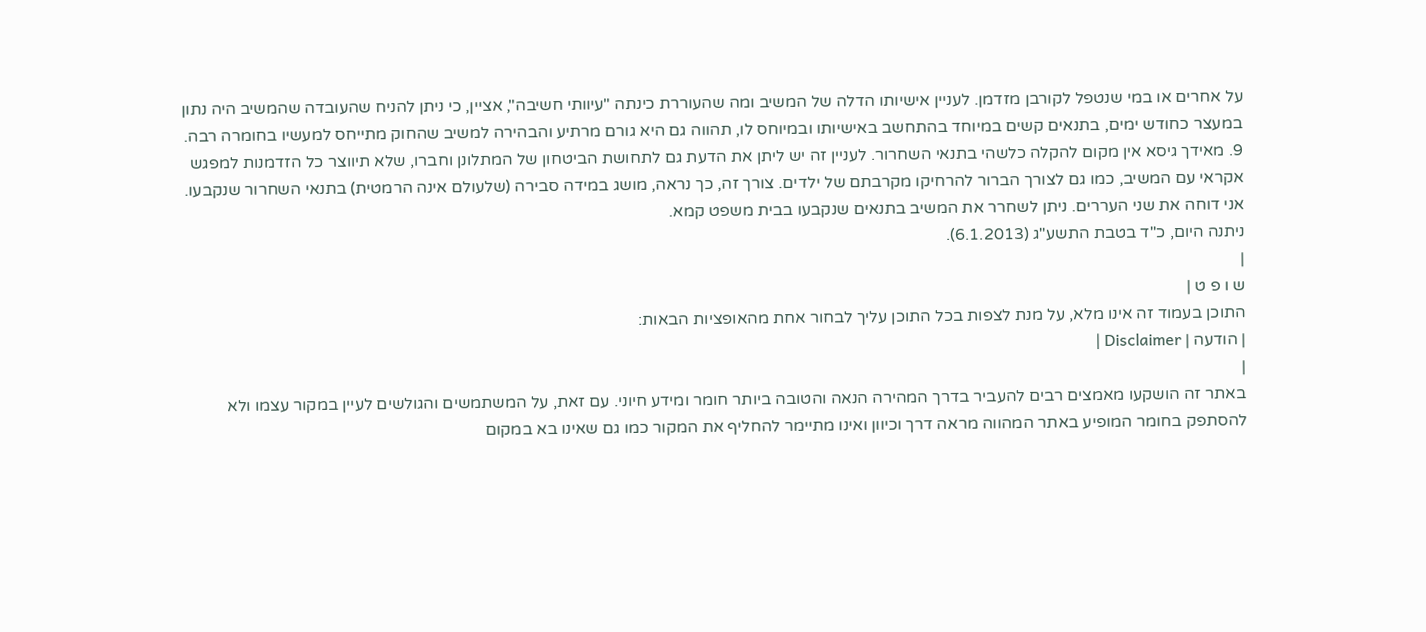על אחרים או במי שנטפל לקורבן מזדמן. לעניין אישיותו הדלה של המשיב ומה שהעוררת כינתה "עיוותי חשיבה", אציין, כי ניתן להניח שהעובדה שהמשיב היה נתון במעצר כחודש ימים, בתנאים קשים במיוחד בהתחשב באישיותו ובמיוחס לו, תהווה גם היא גורם מרתיע והבהירה למשיב שהחוק מתייחס למעשיו בחומרה רבה.
9. מאידך גיסא אין מקום להקלה כלשהי בתנאי השחרור. לעניין זה יש ליתן את הדעת גם לתחושת הביטחון של המתלונן וחברו, שלא תיווצר כל הזדמנות למפגש אקראי עם המשיב, כמו גם לצורך הברור להרחיקו מקרבתם של ילדים. צורך זה, כך נראה, מושג במידה סבירה (שלעולם אינה הרמטית) בתנאי השחרור שנקבעו.
אני דוחה את שני העררים. ניתן לשחרר את המשיב בתנאים שנקבעו בבית משפט קמא.
ניתנה היום, כ"ד בטבת התשע"ג (6.1.2013).
|
ש ו פ ט |
התוכן בעמוד זה אינו מלא, על מנת לצפות בכל התוכן עליך לבחור אחת מהאופציות הבאות:
| הודעה | Disclaimer |
|
באתר זה הושקעו מאמצים רבים להעביר בדרך המהירה הנאה והטובה ביותר חומר ומידע חיוני. עם זאת, על המשתמשים והגולשים לעיין במקור עצמו ולא להסתפק בחומר המופיע באתר המהווה מראה דרך וכיוון ואינו מתיימר להחליף את המקור כמו גם שאינו בא במקום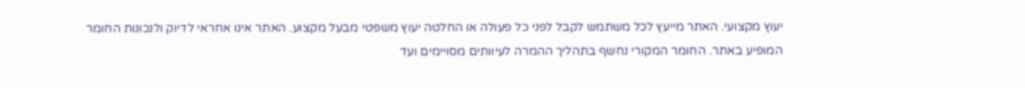יעוץ מקצועי. האתר מייעץ לכל משתמש לקבל לפני כל פעולה או החלטה יעוץ משפטי מבעל מקצוע. האתר אינו אחראי לדיוק ולנכונות החומר המופיע באתר. החומר המקורי נחשף בתהליך ההמרה לעיוותים מסויימים ועד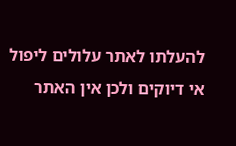להעלתו לאתר עלולים ליפול אי דיוקים ולכן אין האתר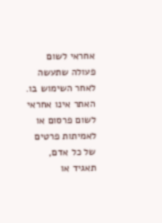אחראי לשום פעולה שתעשה לאחר השימוש בו. האתר אינו אחראי לשום פרסום או לאמיתות פרטים של כל אדם, תאגיד או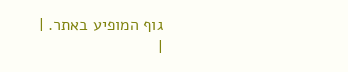גוף המופיע באתר. |
|